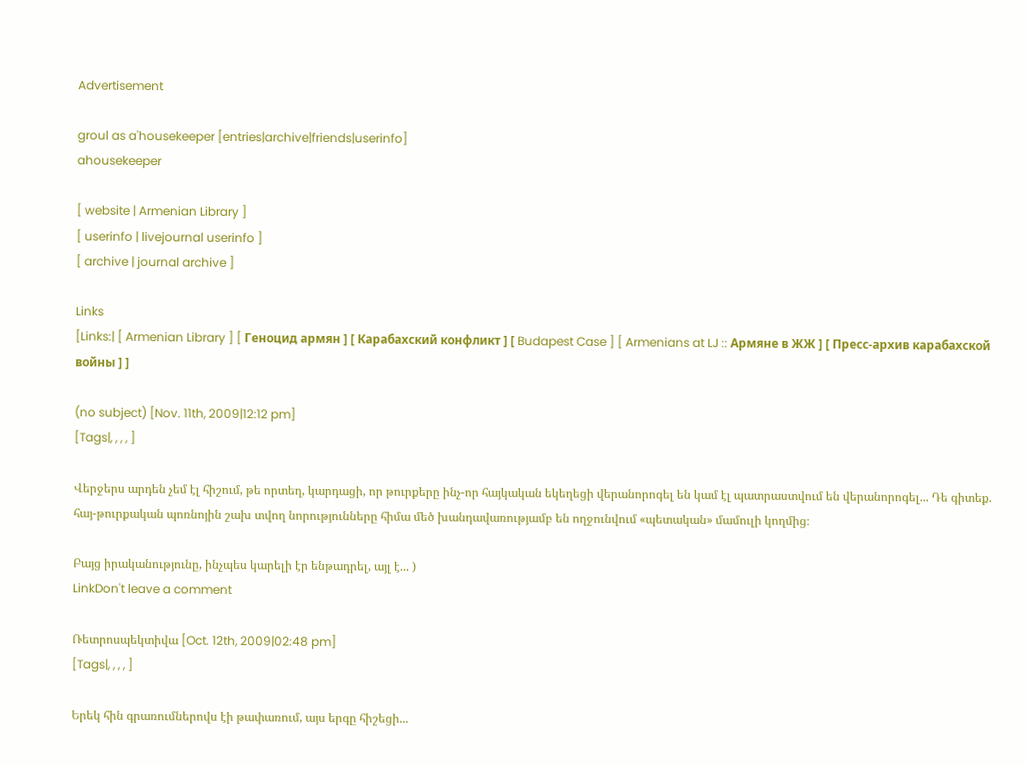Advertisement

groul as a'housekeeper [entries|archive|friends|userinfo]
ahousekeeper

[ website | Armenian Library ]
[ userinfo | livejournal userinfo ]
[ archive | journal archive ]

Links
[Links:| [ Armenian Library ] [ Геноцид армян ] [ Карабахский конфликт ] [ Budapest Case ] [ Armenians at LJ :: Армяне в ЖЖ ] [ Пресс-архив карабахской войны ] ]

(no subject) [Nov. 11th, 2009|12:12 pm]
[Tags|, , , , ]

Վերջերս արդեն չեմ էլ հիշում, թե որտեղ, կարդացի, որ թուրքերը ինչ-որ հայկական եկեղեցի վերանորոգել են կամ էլ պատրաստվում են վերանորոգել... Դե գիտեք. հայ-թուրքական պոռնոյին շախ տվող նորությունները հիմա մեծ խանդավառությամբ են ողջունվում «պետական» մամուլի կողմից։

Բայց իրականությունը, ինչպես կարելի էր ենթադրել, այլ է... )
LinkDon't leave a comment

Ռետրոսպեկտիվա [Oct. 12th, 2009|02:48 pm]
[Tags|, , , , ]

Երեկ հին գրառումներովս էի թափառում, այս երգը հիշեցի...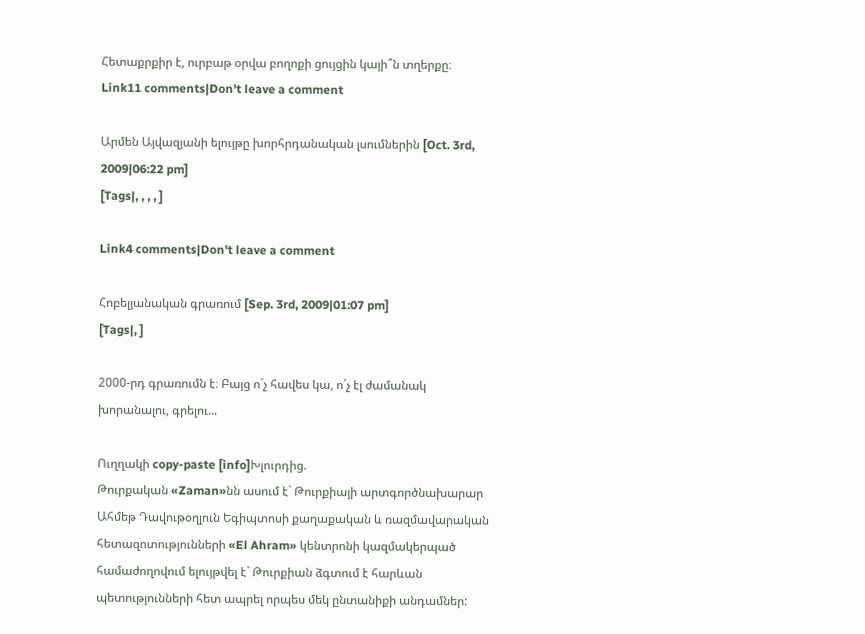Հետաքրքիր է, ուրբաթ օրվա բողոքի ցույցին կայի՞ն տղերքը։
Link11 comments|Don't leave a comment

Արմեն Այվազյանի ելույթը խորհրդանական լսումներին [Oct. 3rd, 2009|06:22 pm]
[Tags|, , , , ]

Link4 comments|Don't leave a comment

Հոբելյանական գրառում [Sep. 3rd, 2009|01:07 pm]
[Tags|, ]

2000-րդ գրառումն է։ Բայց ո´չ հավես կա, ո´չ էլ ժամանակ խորանալու, գրելու...

Ուղղակի copy-paste [info]Խլուրդից.
Թուրքական «Zaman»նն ասում է` Թուրքիայի արտգործնախարար Ահմեթ Դավութօղլուն Եգիպտոսի քաղաքական և ռազմավարական հետազոտությունների «El Ahram» կենտրոնի կազմակերպած համաժողովում ելույթվել է` Թուրքիան ձգտում է հարևան պետությունների հետ ապրել որպես մեկ ընտանիքի անդամներ: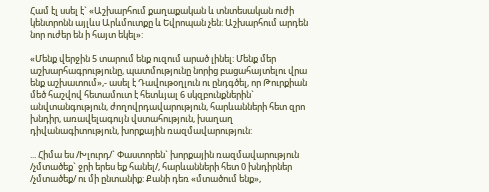Համ էլ սսել է` «Աշխարհում քաղաքական և տնտեսական ուժի կենտրոնն այլևս Արևմուտքը և Եվրոպան չեն: Աշխարհում արդեն նոր ուժեր են ի հայտ եկել»:

«Մենք վերջին 5 տարում ենք ուզում արած լինել: Մենք մեր աշխարհագրությունը, պատմությունը նորից բացահայտելու վրա ենք աշխատում»,- ասել է Դավութօղլուն ու ընդգծել, որ Թուրքիան մեծ հաշվով հետամուտ է հետևյալ 6 սկզբունքներին` անվտանգություն, ժողովրդավարություն, հարևանների հետ զրո խնդիր, առավելագույն վստահություն, խաղաղ դիվանագիտություն, խորքային ռազմավարություն:

... Հիմա ես /Խլուրդ/` Փաստորեն` խորքային ռազմավարություն /չմտածեք` ջրի երես եք հանել/, հարևանների հետ 0 խնդիրներ /չմտածեք/ ու մի ընտանիք: Քանի դեռ «մտածում ենք»,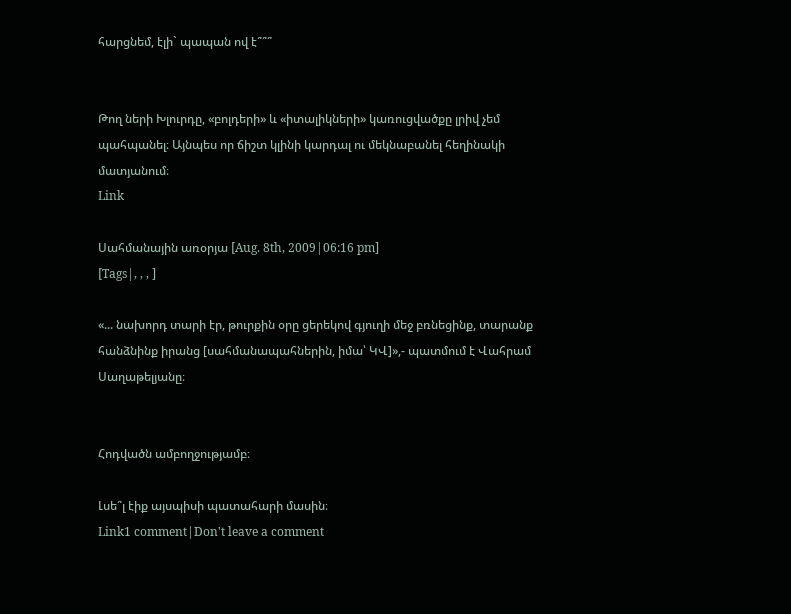հարցնեմ, էլի` պապան ով է՞՞՞


Թող ների Խլուրդը, «բոլդերի» և «իտալիկների» կառուցվածքը լրիվ չեմ պահպանել։ Այնպես որ ճիշտ կլինի կարդալ ու մեկնաբանել հեղինակի մատյանում։
Link

Սահմանային առօրյա [Aug. 8th, 2009|06:16 pm]
[Tags|, , , ]

«... նախորդ տարի էր, թուրքին օրը ցերեկով գյուղի մեջ բռնեցինք, տարանք հանձնինք իրանց [սահմանապահներին, իմա՝ ԿՎ]»,- պատմում է Վահրամ Սաղաթելյանը։


Հոդվածն ամբողջությամբ։

Լսե՞լ էիք այսպիսի պատահարի մասին։
Link1 comment|Don't leave a comment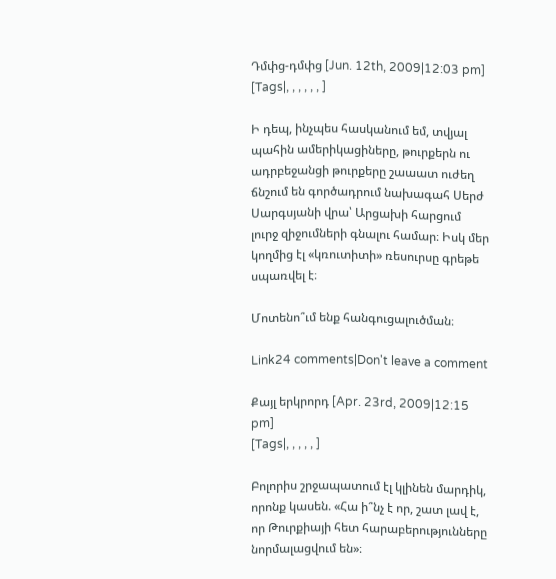Դմփց-դմփց [Jun. 12th, 2009|12:03 pm]
[Tags|, , , , , , ]

Ի դեպ, ինչպես հասկանում եմ, տվյալ պահին ամերիկացիները, թուրքերն ու ադրբեջանցի թուրքերը շաաատ ուժեղ ճնշում են գործադրում նախագահ Սերժ Սարգսյանի վրա՝ Արցախի հարցում լուրջ զիջումների գնալու համար։ Իսկ մեր կողմից էլ «կռուտիտի» ռեսուրսը գրեթե սպառվել է։

Մոտենո՞ւմ ենք հանգուցալուծման։

Link24 comments|Don't leave a comment

Քայլ երկրորդ [Apr. 23rd, 2009|12:15 pm]
[Tags|, , , , , ]

Բոլորիս շրջապատում էլ կլինեն մարդիկ, որոնք կասեն. «Հա ի՞նչ է որ, շատ լավ է, որ Թուրքիայի հետ հարաբերությունները նորմալացվում են»։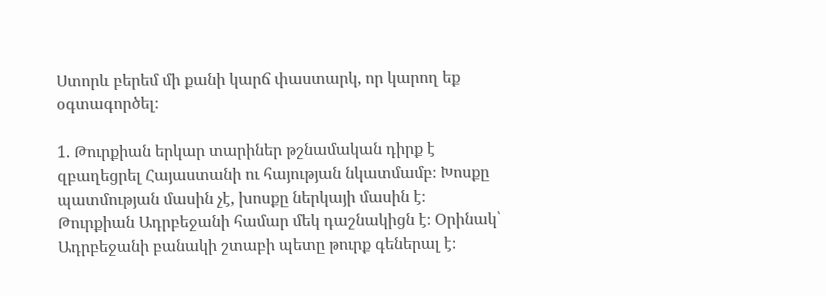Ստորև բերեմ մի քանի կարճ փաստարկ, որ կարող եք օգտագործել։

1. Թուրքիան երկար տարիներ թշնամական դիրք է զբաղեցրել Հայաստանի ու հայության նկատմամբ։ Խոսքը պատմության մասին չէ, խոսքը ներկայի մասին է։ Թուրքիան Ադրբեջանի համար մեկ դաշնակիցն է։ Օրինակ՝ Ադրբեջանի բանակի շտաբի պետը թուրք գեներալ է։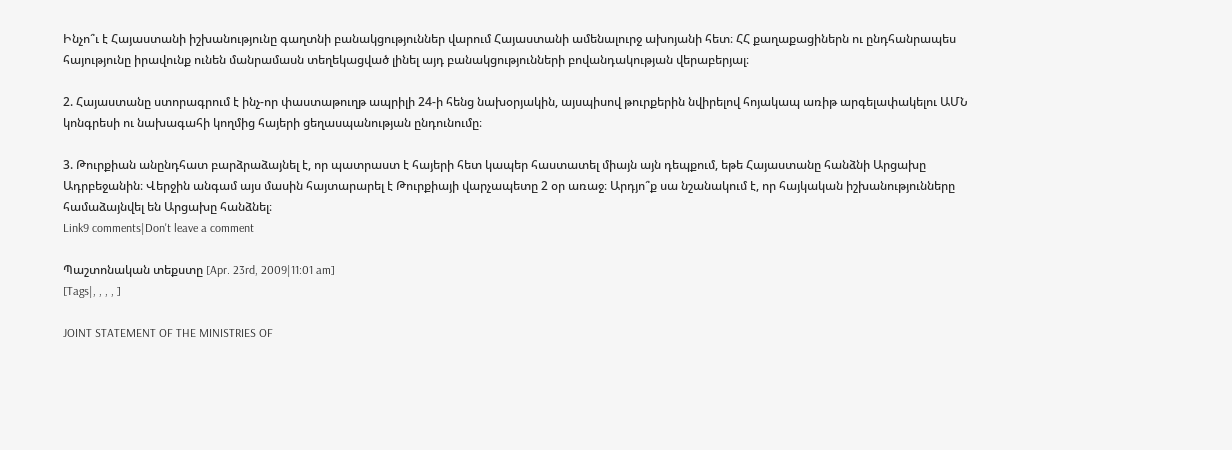Ինչո՞ւ է Հայաստանի իշխանությունը գաղտնի բանակցություններ վարում Հայաստանի ամենալուրջ ախոյանի հետ։ ՀՀ քաղաքացիներն ու ընդհանրապես հայությունը իրավունք ունեն մանրամասն տեղեկացված լինել այդ բանակցությունների բովանդակության վերաբերյալ։

2. Հայաստանը ստորագրում է ինչ-որ փաստաթուղթ ապրիլի 24-ի հենց նախօրյակին, այսպիսով թուրքերին նվիրելով հոյակապ առիթ արգելափակելու ԱՄՆ կոնգրեսի ու նախագահի կողմից հայերի ցեղասպանության ընդունումը։

3. Թուրքիան անընդհատ բարձրաձայնել է, որ պատրաստ է հայերի հետ կապեր հաստատել միայն այն դեպքում, եթե Հայաստանը հանձնի Արցախը Ադրբեջանին։ Վերջին անգամ այս մասին հայտարարել է Թուրքիայի վարչապետը 2 օր առաջ։ Արդյո՞ք սա նշանակում է, որ հայկական իշխանությունները համաձայնվել են Արցախը հանձնել։
Link9 comments|Don't leave a comment

Պաշտոնական տեքստը [Apr. 23rd, 2009|11:01 am]
[Tags|, , , , ]

JOINT STATEMENT OF THE MINISTRIES OF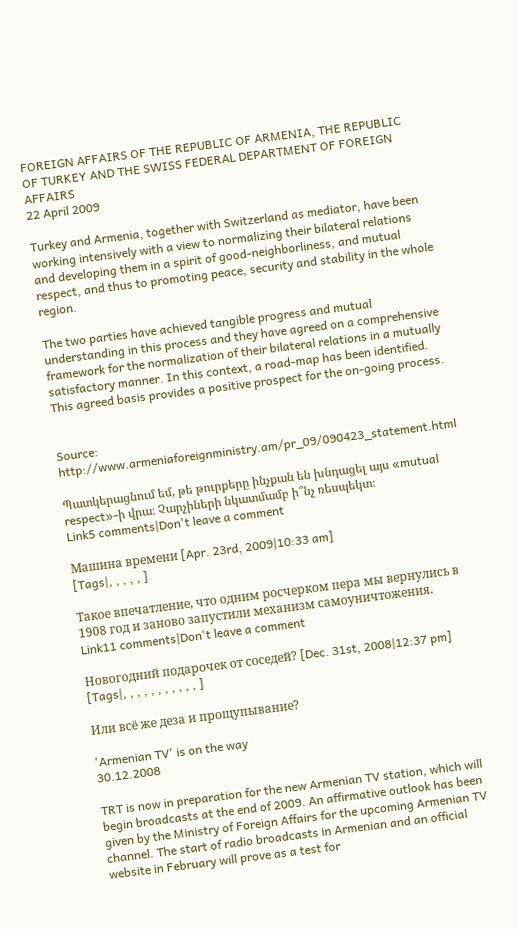FOREIGN AFFAIRS OF THE REPUBLIC OF ARMENIA, THE REPUBLIC OF TURKEY AND THE SWISS FEDERAL DEPARTMENT OF FOREIGN AFFAIRS
22 April 2009

Turkey and Armenia, together with Switzerland as mediator, have been working intensively with a view to normalizing their bilateral relations and developing them in a spirit of good-neighborliness, and mutual respect, and thus to promoting peace, security and stability in the whole region.

The two parties have achieved tangible progress and mutual understanding in this process and they have agreed on a comprehensive framework for the normalization of their bilateral relations in a mutually satisfactory manner. In this context, a road-map has been identified.
This agreed basis provides a positive prospect for the on-going process.


Source: http://www.armeniaforeignministry.am/pr_09/090423_statement.html

Պատկերացնում եմ, թե թուրքերը ինչքան են խնդացել այս «mutual respect»-ի վրա։ Չարչիների նկատմամբ ի՞նչ ռեսպեկտ։
Link5 comments|Don't leave a comment

Машина времени [Apr. 23rd, 2009|10:33 am]
[Tags|, , , , , ]

Такое впечатление, что одним росчерком пера мы вернулись в 1908 год и заново запустили механизм самоуничтожения.
Link11 comments|Don't leave a comment

Новогодний подарочек от соседей? [Dec. 31st, 2008|12:37 pm]
[Tags|, , , , , , , , , , , ]

Или всё же деза и прощупывание?

'Armenian TV' is on the way
30.12.2008

TRT is now in preparation for the new Armenian TV station, which will begin broadcasts at the end of 2009. An affirmative outlook has been given by the Ministry of Foreign Affairs for the upcoming Armenian TV channel. The start of radio broadcasts in Armenian and an official website in February will prove as a test for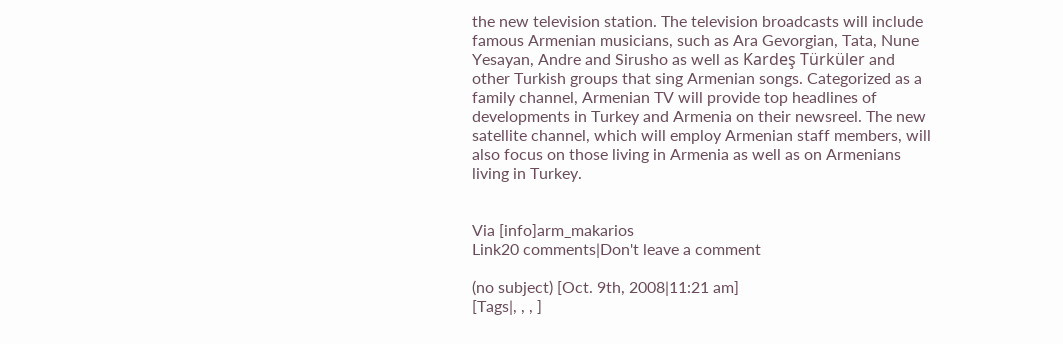the new television station. The television broadcasts will include famous Armenian musicians, such as Ara Gevorgian, Tata, Nune Yesayan, Andre and Sirusho as well as Kardeş Türküler and other Turkish groups that sing Armenian songs. Categorized as a family channel, Armenian TV will provide top headlines of developments in Turkey and Armenia on their newsreel. The new satellite channel, which will employ Armenian staff members, will also focus on those living in Armenia as well as on Armenians living in Turkey.


Via [info]arm_makarios
Link20 comments|Don't leave a comment

(no subject) [Oct. 9th, 2008|11:21 am]
[Tags|, , , ]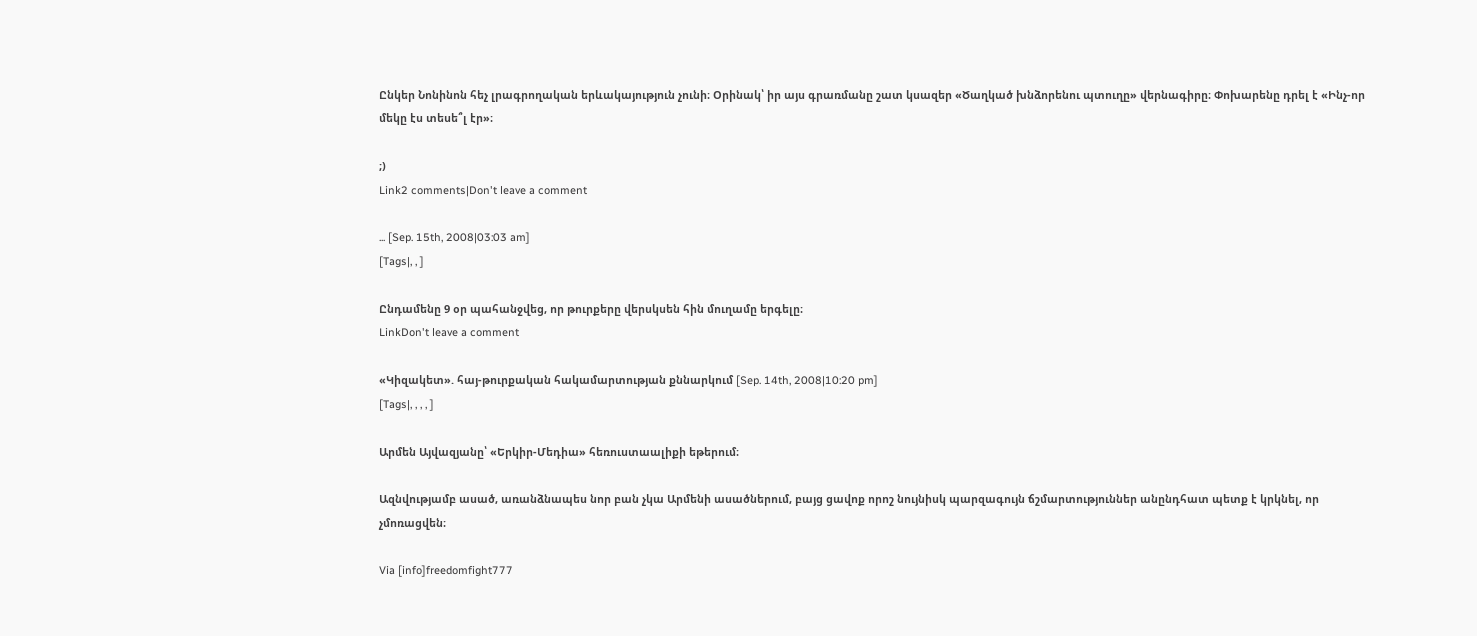Ընկեր Նոնինոն հեչ լրագրողական երևակայություն չունի։ Օրինակ՝ իր այս գրառմանը շատ կսազեր «Ծաղկած խնձորենու պտուղը» վերնագիրը։ Փոխարենը դրել է «Ինչ-որ մեկը էս տեսե՞լ էր»։

;)
Link2 comments|Don't leave a comment

... [Sep. 15th, 2008|03:03 am]
[Tags|, , ]

Ընդամենը 9 օր պահանջվեց, որ թուրքերը վերսկսեն հին մուղամը երգելը։
LinkDon't leave a comment

«Կիզակետ». հայ-թուրքական հակամարտության քննարկում [Sep. 14th, 2008|10:20 pm]
[Tags|, , , , ]

Արմեն Այվազյանը՝ «Երկիր-Մեդիա» հեռուստաալիքի եթերում։

Ազնվությամբ ասած, առանձնապես նոր բան չկա Արմենի ասածներում, բայց ցավոք որոշ նույնիսկ պարզագույն ճշմարտություններ անընդհատ պետք է կրկնել, որ չմոռացվեն։

Via [info]freedomfight777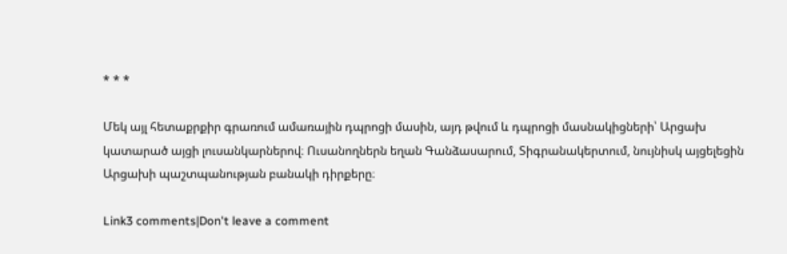* * *

Մեկ այլ հետաքրքիր գրառում ամառային դպրոցի մասին, այդ թվում և դպրոցի մասնակիցների՝ Արցախ կատարած այցի լուսանկարներով։ Ուսանողներն եղան Գանձասարում, Տիգրանակերտում, նույնիսկ այցելեցին Արցախի պաշտպանության բանակի դիրքերը։

Link3 comments|Don't leave a comment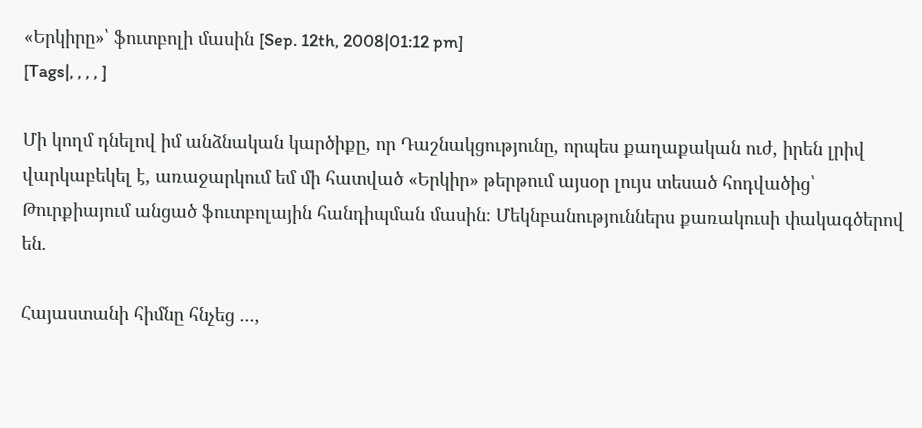«Երկիրը»՝ ֆուտբոլի մասին [Sep. 12th, 2008|01:12 pm]
[Tags|, , , , ]

Մի կողմ դնելով իմ անձնական կարծիքը, որ Դաշնակցությունը, որպես քաղաքական ուժ, իրեն լրիվ վարկաբեկել է, առաջարկում եմ մի հատված «Երկիր» թերթում այսօր լույս տեսած հոդվածից՝ Թուրքիայում անցած ֆուտբոլային հանդիպման մասին։ Մեկնբանություններս քառակուսի փակագծերով են.

Հայաստանի հիմնը հնչեց ...,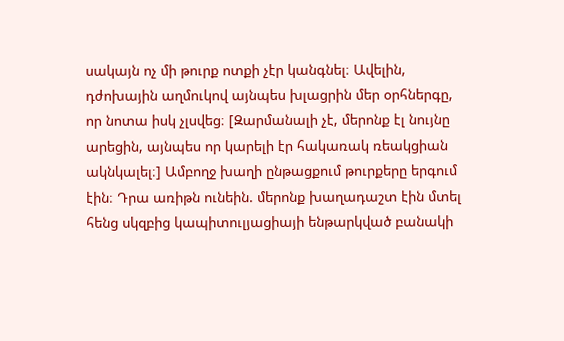սակայն ոչ մի թուրք ոտքի չէր կանգնել։ Ավելին, դժոխային աղմուկով այնպես խլացրին մեր օրհներգը, որ նոտա իսկ չլսվեց։ [Զարմանալի չէ, մերոնք էլ նույնը արեցին, այնպես որ կարելի էր հակառակ ռեակցիան ակնկալել։] Ամբողջ խաղի ընթացքում թուրքերը երգում էին։ Դրա առիթն ունեին. մերոնք խաղադաշտ էին մտել հենց սկզբից կապիտուլյացիայի ենթարկված բանակի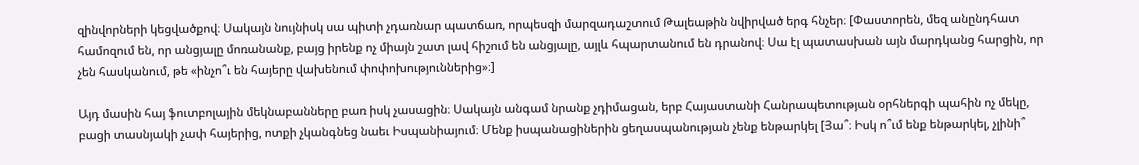զինվորների կեցվածքով։ Սակայն նույնիսկ սա պիտի չդառնար պատճառ, որպեսզի մարզադաշտում Թալեաթին նվիրված երգ հնչեր։ [Փաստորեն, մեզ անընդհատ համոզում են, որ անցյալը մոռանանք, բայց իրենք ոչ միայն շատ լավ հիշում են անցյալը, այլև հպարտանում են դրանով։ Սա էլ պատասխան այն մարդկանց հարցին, որ չեն հասկանում, թե «ինչո՞ւ են հայերը վախենում փոփոխություններից»։]

Այդ մասին հայ ֆուտբոլային մեկնաբանները բառ իսկ չասացին։ Սակայն անգամ նրանք չդիմացան, երբ Հայաստանի Հանրապետության օրհներգի պահին ոչ մեկը, բացի տասնյակի չափ հայերից, ոտքի չկանգնեց նաեւ Իսպանիայում։ Մենք իսպանացիներին ցեղասպանության չենք ենթարկել [Յա՞։ Իսկ ո՞ւմ ենք ենթարկել, չլինի՞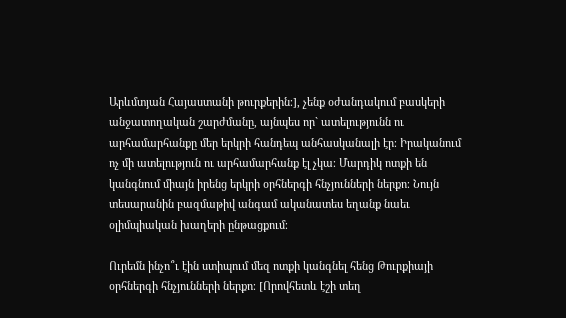Արևմտյան Հայաստանի թուրքերին։], չենք օժանդակում բասկերի անջատողական շարժմանը, այնպես որ` ատելությունն ու արհամարհանքը մեր երկրի հանդեպ անհասկանալի էր։ Իրականում ոչ մի ատելություն ու արհամարհանք էլ չկա։ Մարդիկ ոտքի են կանգնում միայն իրենց երկրի օրհներգի հնչյունների ներքո։ Նույն տեսարանին բազմաթիվ անգամ ականատես եղանք նաեւ օլիմպիական խաղերի ընթացքում։

Ուրեմն ինչո՞ւ էին ստիպում մեզ ոտքի կանգնել հենց Թուրքիայի օրհներգի հնչյունների ներքո։ [Որովհետև էշի տեղ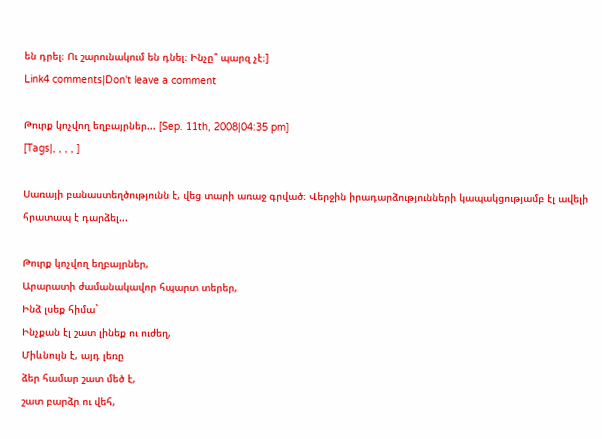են դրել։ Ու շարունակում են դնել։ Ինչը՞ պարզ չէ։]
Link4 comments|Don't leave a comment

Թուրք կոչվող եղբայրներ... [Sep. 11th, 2008|04:35 pm]
[Tags|, , , , ]

Սառայի բանաստեղծությունն է, վեց տարի առաջ գրված։ Վերջին իրադարձությունների կապակցությամբ էլ ավելի հրատապ է դարձել...

Թուրք կոչվող եղբայրներ,
Արարատի ժամանակավոր հպարտ տերեր,
Ինձ լսեք հիմա`
Ինչքան էլ շատ լինեք ու ուժեղ,
Միևնույն է, այդ լեռը
ձեր համար շատ մեծ է,
շատ բարձր ու վեհ,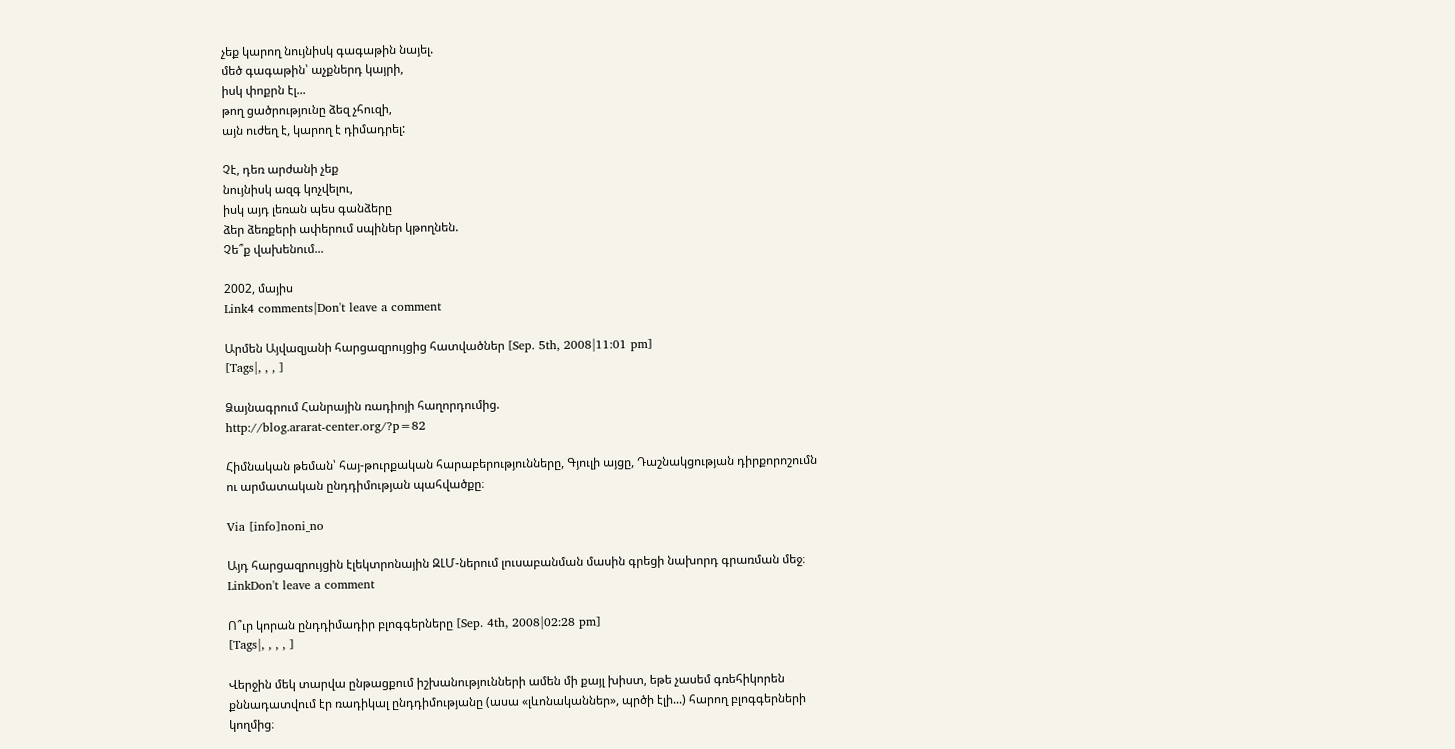չեք կարող նույնիսկ գագաթին նայել.
մեծ գագաթին՝ աչքներդ կայրի,
իսկ փոքրն էլ...
թող ցածրությունը ձեզ չհուզի,
այն ուժեղ է, կարող է դիմադրել:

Չէ, դեռ արժանի չեք
նույնիսկ ազգ կոչվելու,
իսկ այդ լեռան պես գանձերը
ձեր ձեռքերի ափերում սպիներ կթողնեն.
Չե՞ք վախենում...

2002, մայիս
Link4 comments|Don't leave a comment

Արմեն Այվազյանի հարցազրույցից հատվածներ [Sep. 5th, 2008|11:01 pm]
[Tags|, , , ]

Ձայնագրում Հանրային ռադիոյի հաղորդումից.
http://blog.ararat-center.org/?p=82

Հիմնական թեման՝ հայ-թուրքական հարաբերությունները, Գյուլի այցը, Դաշնակցության դիրքորոշումն ու արմատական ընդդիմության պահվածքը։

Via [info]noni_no

Այդ հարցազրույցին էլեկտրոնային ԶԼՄ-ներում լուսաբանման մասին գրեցի նախորդ գրառման մեջ։
LinkDon't leave a comment

Ո՞ւր կորան ընդդիմադիր բլոգգերները [Sep. 4th, 2008|02:28 pm]
[Tags|, , , , ]

Վերջին մեկ տարվա ընթացքում իշխանությունների ամեն մի քայլ խիստ, եթե չասեմ գռեհիկորեն քննադատվում էր ռադիկալ ընդդիմությանը (ասա «լևոնականներ», պրծի էլի...) հարող բլոգգերների կողմից։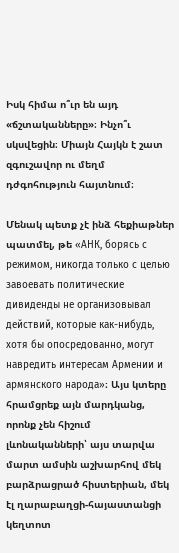Իսկ հիմա ո՞ւր են այդ «ճշտականները»։ Ինչո՞ւ սկսվեցին։ Միայն Հայկն է շատ զգուշավոր ու մեղմ դժգոհություն հայտնում։

Մենակ պետք չէ ինձ հեքիաթներ պատմել, թե «АНК, борясь с режимом, никогда только с целью завоевать политические дивиденды не организовывал действий, которые как-нибудь, хотя бы опосредованно, могут навредить интересам Армении и армянского народа»։ Այս կտերը հրամցրեք այն մարդկանց, որոնք չեն հիշում լևոնականների՝ այս տարվա մարտ ամսին աշխարհով մեկ բարձրացրած հիստերիան, մեկ էլ ղարաբաղցի-հայաստանցի կեղտոտ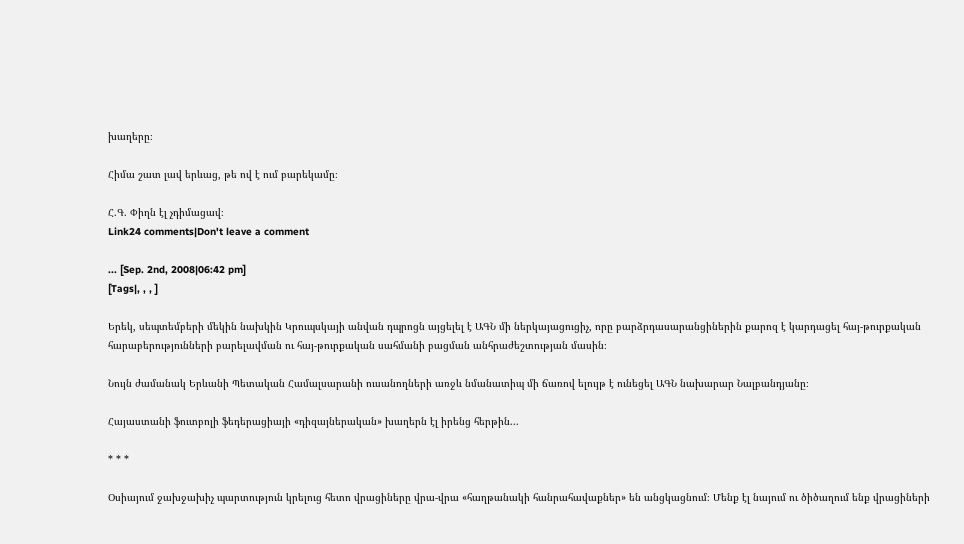խաղերը։

Հիմա շատ լավ երևաց, թե ով է ում բարեկամը։

Հ.Գ. Փիղն էլ չդիմացավ։
Link24 comments|Don't leave a comment

... [Sep. 2nd, 2008|06:42 pm]
[Tags|, , , ]

Երեկ, սեպտեմբերի մեկին նախկին Կրուպսկայի անվան դպրոցն այցելել է ԱԳՆ մի ներկայացուցիչ, որը բարձրդասարանցիներին քարոզ է կարդացել հայ-թուրքական հարաբերությունների բարելավման ու հայ-թուրքական սահմանի բացման անհրաժեշտության մասին։

Նույն ժամանակ Երևանի Պետական Համալսարանի ուսանողների առջև նմանատիպ մի ճառով ելույթ է ունեցել ԱԳՆ նախարար Նալբանդյանը։

Հայաստանի ֆուտբոլի ֆեդերացիայի «դիզայներական» խաղերն էլ իրենց հերթին...

* * *

Օսիայում ջախջախիչ պարտություն կրելուց հետո վրացիները վրա-վրա «հաղթանակի հանրահավաքներ» են անցկացնում։ Մենք էլ նայում ու ծիծաղում ենք վրացիների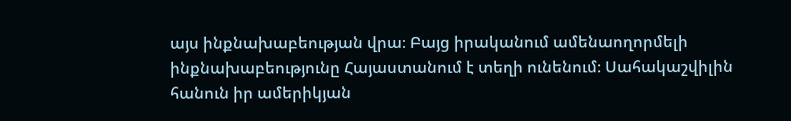այս ինքնախաբեության վրա։ Բայց իրականում ամենաողորմելի ինքնախաբեությունը Հայաստանում է տեղի ունենում։ Սահակաշվիլին հանուն իր ամերիկյան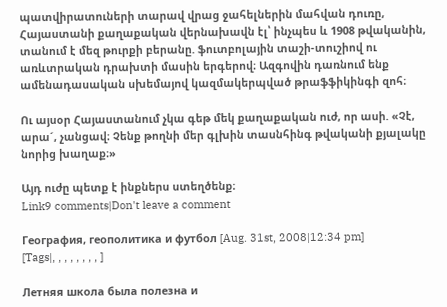պատվիրատուների տարավ վրաց ջահելներին մահվան դուռը, Հայաստանի քաղաքական վերնախավն էլ՝ ինչպես և 1908 թվականին, տանում է մեզ թուրքի բերանը. ֆուտբոլային տաշի-տուշիով ու առևտրական դրախտի մասին երգերով։ Ազգովին դառնում ենք ամենադասական սխեմայով կազմակերպված թրաֆֆիկինգի զոհ։

Ու այսօր Հայաստանում չկա գեթ մեկ քաղաքական ուժ, որ ասի. «Չէ, արա´, չանցավ։ Չենք թողնի մեր գլխին տասնհինգ թվականի քյալակը նորից խաղաք։»

Այդ ուժը պետք է ինքներս ստեղծենք։
Link9 comments|Don't leave a comment

География, геополитика и футбол [Aug. 31st, 2008|12:34 pm]
[Tags|, , , , , , , , ]

Летняя школа была полезна и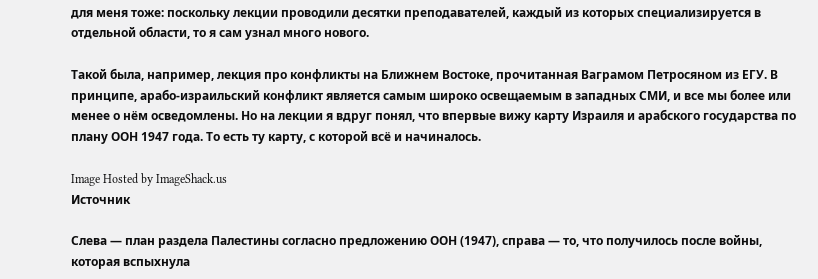для меня тоже: поскольку лекции проводили десятки преподавателей, каждый из которых специализируется в отдельной области, то я сам узнал много нового.

Такой была, например, лекция про конфликты на Ближнем Востоке, прочитанная Ваграмом Петросяном из ЕГУ. В принципе, арабо-израильский конфликт является самым широко освещаемым в западных СМИ, и все мы более или менее о нём осведомлены. Но на лекции я вдруг понял, что впервые вижу карту Израиля и арабского государства по плану ООН 1947 года. То есть ту карту, с которой всё и начиналось.

Image Hosted by ImageShack.us
Источник

Слева — план раздела Палестины согласно предложению ООН (1947), справа — то, что получилось после войны, которая вспыхнула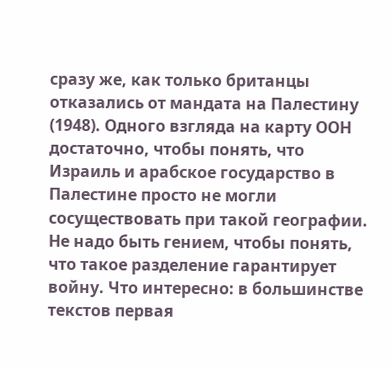сразу же, как только британцы отказались от мандата на Палестину (1948). Одного взгляда на карту ООН достаточно, чтобы понять, что Израиль и арабское государство в Палестине просто не могли сосуществовать при такой географии. Не надо быть гением, чтобы понять, что такое разделение гарантирует войну. Что интересно: в большинстве текстов первая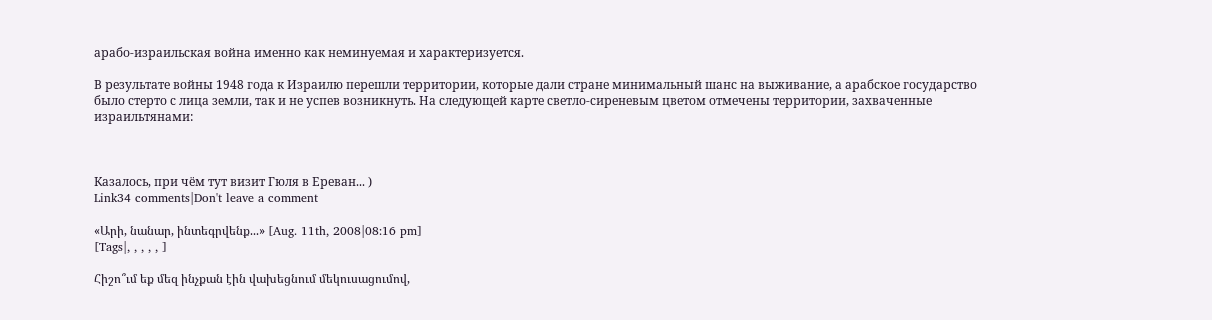арабо-израильская война именно как неминуемая и характеризуется.

В результате войны 1948 года к Израилю перешли территории, которые дали стране минимальный шанс на выживание, а арабское государство было стерто с лица земли, так и не успев возникнуть. На следующей карте светло-сиреневым цветом отмечены территории, захваченные израильтянами:



Казалось, при чём тут визит Гюля в Ереван... )
Link34 comments|Don't leave a comment

«Արի, նանար, ինտեգրվենք...» [Aug. 11th, 2008|08:16 pm]
[Tags|, , , , , ]

Հիշո՞ւմ եք մեզ ինչքան էին վախեցնում մեկուսացումով,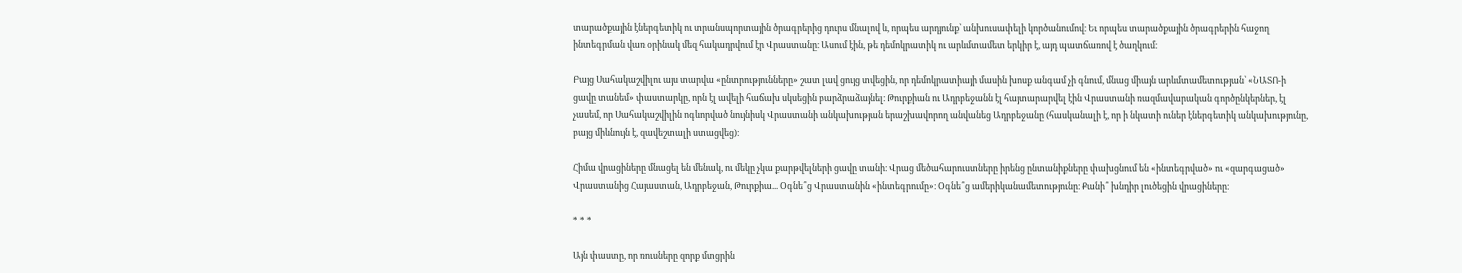տարածքային էներգետիկ ու տրանսպորտային ծրագրերից դուրս մնալով և, որպես արդյունք՝ անխուսափելի կործանումով։ Եւ որպես տարածքային ծրագրերին հաջող ինտեգրման վառ օրինակ մեզ հակադրվում էր Վրաստանը։ Ասում էին, թե դեմոկրատիկ ու արևմտամետ երկիր է, այդ պատճառով է ծաղկում։

Բայց Սահակաշվիլու այս տարվա «ընտրությունները» շատ լավ ցույց տվեցին, որ դեմոկրատիայի մասին խոսք անգամ չի գնում, մնաց միայն արևմտամետության՝ «ՆԱՏՈ-ի ցավը տանեմ» փաստարկը, որն էլ ավելի հաճախ սկսեցին բարձրաձայնել։ Թուրքիան ու Ադրբեջանն էլ հայտարարվել էին Վրաստանի ռազմավարական գործընկերներ, էլ չասեմ, որ Սահակաշվիլին ոգևորված նույնիսկ Վրաստանի անկախության երաշխավորող անվանեց Ադրբեջանը (հասկանալի է, որ ի նկատի ուներ էներգետիկ անկախությունը, բայց միևնույն է, զավեշտալի ստացվեց)։

Հիմա վրացիները մնացել են մենակ, ու մեկը չկա քարթվելների ցավը տանի։ Վրաց մեծահարուստները իրենց ընտանիքները փախցնում են «ինտեգրված» ու «զարգացած» Վրաստանից Հայաստան, Ադրբեջան, Թուրքիա... Օգնե՞ց Վրաստանին «ինտեգրումը»։ Օգնե՞ց ամերիկանամետությունը։ Քանի՞ խնդիր լուծեցին վրացիները։

* * *

Այն փաստը, որ ռուսները զորք մտցրին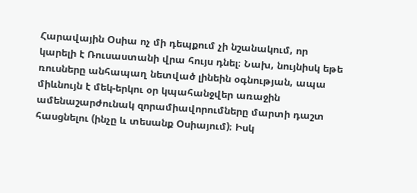Հարավային Օսիա ոչ մի դեպքում չի նշանակում, որ կարելի է Ռուսաստանի վրա հույս դնել։ Նախ, նույնիսկ եթե ռուսները անհապաղ նետված լինեին օգնության, ապա միևնույն է մեկ-երկու օր կպահանջվեր առաջին ամենաշարժունակ զորամիավորումները մարտի դաշտ հասցնելու (ինչը և տեսանք Օսիայում)։ Իսկ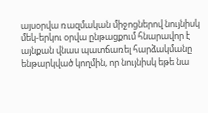այսօրվա ռազմական միջոցներով նույնիսկ մեկ-երկու օրվա ընթացքում հնարավոր է այնքան վնաս պատճառել հարձակմանը ենթարկված կողմին, որ նույնիսկ եթե նա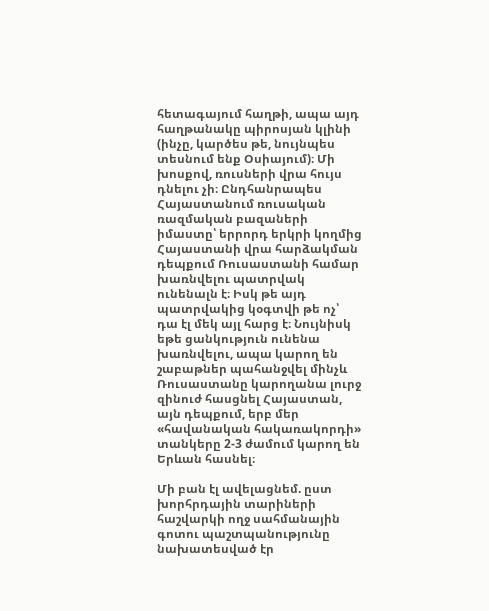հետագայում հաղթի, ապա այդ հաղթանակը պիրոսյան կլինի (ինչը, կարծես թե, նույնպես տեսնում ենք Օսիայում)։ Մի խոսքով, ռուսների վրա հույս դնելու չի։ Ընդհանրապես Հայաստանում ռուսական ռազմական բազաների իմաստը՝ երրորդ երկրի կողմից Հայաստանի վրա հարձակման դեպքում Ռուսաստանի համար խառնվելու պատրվակ ունենալն է։ Իսկ թե այդ պատրվակից կօգտվի թե ոչ՝ դա էլ մեկ այլ հարց է։ Նույնիսկ եթե ցանկություն ունենա խառնվելու, ապա կարող են շաբաթներ պահանջվել մինչև Ռուսաստանը կարողանա լուրջ զինուժ հասցնել Հայաստան, այն դեպքում, երբ մեր «հավանական հակառակորդի» տանկերը 2-3 ժամում կարող են Երևան հասնել։

Մի բան էլ ավելացնեմ. ըստ խորհրդային տարիների հաշվարկի ողջ սահմանային գոտու պաշտպանությունը նախատեսված էր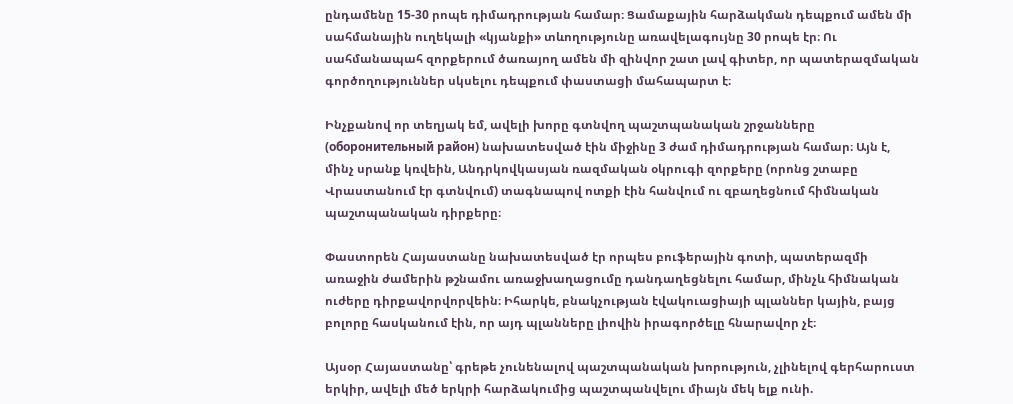ընդամենը 15-30 րոպե դիմադրության համար։ Ցամաքային հարձակման դեպքում ամեն մի սահմանային ուղեկալի «կյանքի» տևողությունը առավելագույնը 30 րոպե էր։ Ու սահմանապահ զորքերում ծառայող ամեն մի զինվոր շատ լավ գիտեր, որ պատերազմական գործողություններ սկսելու դեպքում փաստացի մահապարտ է։

Ինչքանով որ տեղյակ եմ, ավելի խորը գտնվող պաշտպանական շրջանները (оборонительный район) նախատեսված էին միջինը 3 ժամ դիմադրության համար։ Այն է, մինչ սրանք կռվեին, Անդրկովկասյան ռազմական օկրուգի զորքերը (որոնց շտաբը Վրաստանում էր գտնվում) տագնապով ոտքի էին հանվում ու զբաղեցնում հիմնական պաշտպանական դիրքերը։

Փաստորեն Հայաստանը նախատեսված էր որպես բուֆերային գոտի, պատերազմի առաջին ժամերին թշնամու առաջխաղացումը դանդաղեցնելու համար, մինչև հիմնական ուժերը դիրքավորվորվեին։ Իհարկե, բնակչության էվակուացիայի պլաններ կային, բայց բոլորը հասկանում էին, որ այդ պլանները լիովին իրագործելը հնարավոր չէ։

Այսօր Հայաստանը՝ գրեթե չունենալով պաշտպանական խորություն, չլինելով գերհարուստ երկիր, ավելի մեծ երկրի հարձակումից պաշտպանվելու միայն մեկ ելք ունի.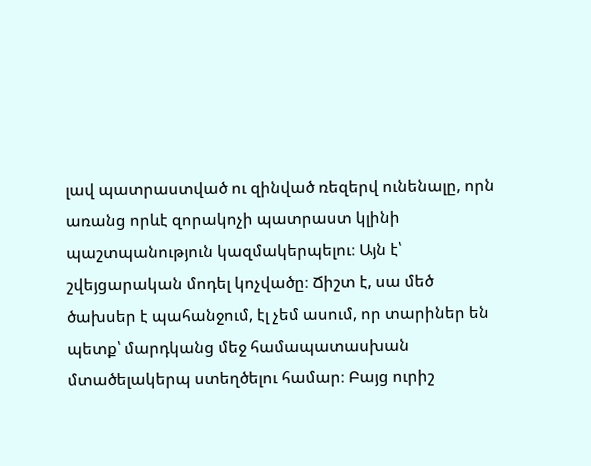լավ պատրաստված ու զինված ռեզերվ ունենալը, որն առանց որևէ զորակոչի պատրաստ կլինի պաշտպանություն կազմակերպելու։ Այն է՝ շվեյցարական մոդել կոչվածը։ Ճիշտ է, սա մեծ ծախսեր է պահանջում, էլ չեմ ասում, որ տարիներ են պետք՝ մարդկանց մեջ համապատասխան մտածելակերպ ստեղծելու համար։ Բայց ուրիշ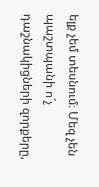ելք չեմ տեսնում։ Մեզ չեն պաշտպանի ո´չ դաշնակիցների զորքերը,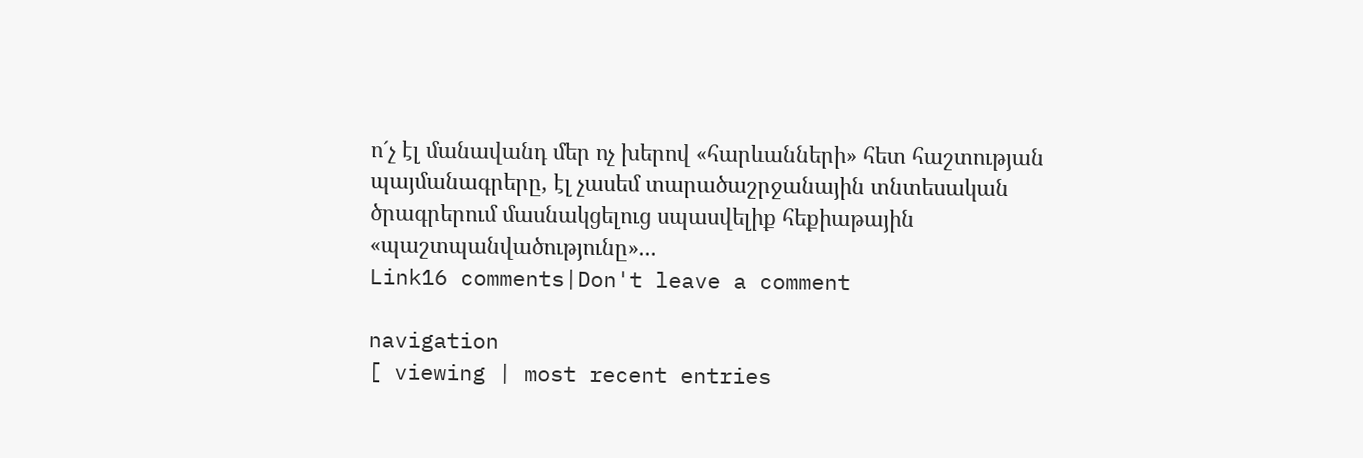ո´չ էլ մանավանդ մեր ոչ խերով «հարևանների» հետ հաշտության պայմանագրերը, էլ չասեմ տարածաշրջանային տնտեսական ծրագրերում մասնակցելուց սպասվելիք հեքիաթային «պաշտպանվածությունը»...
Link16 comments|Don't leave a comment

navigation
[ viewing | most recent entries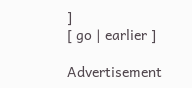]
[ go | earlier ]

Advertisement